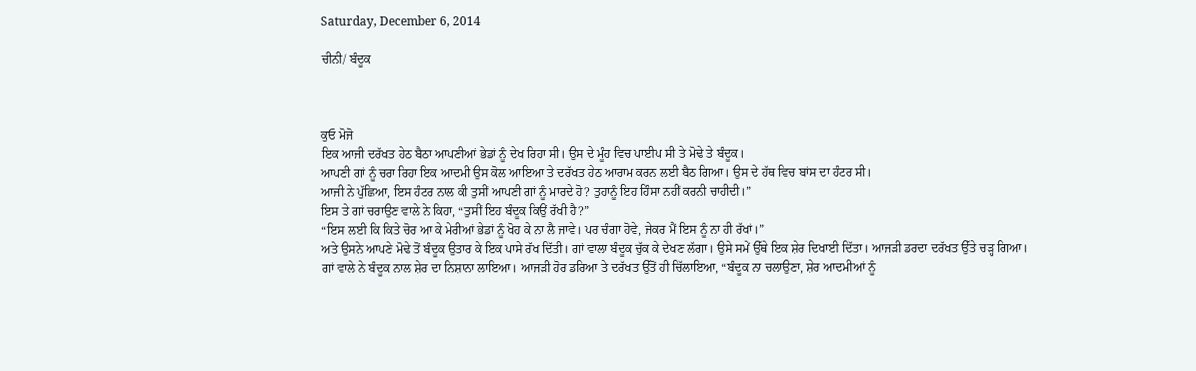Saturday, December 6, 2014

ਚੀਨੀ/ ਬੰਦੂਕ



ਕੁਓ ਮੋਜੋ
ਇਕ ਆਜੀ ਦਰੱਖਤ ਹੇਠ ਬੈਠਾ ਆਪਣੀਆਂ ਭੇਡਾਂ ਨੂੰ ਦੇਖ ਰਿਹਾ ਸੀ। ਉਸ ਦੇ ਮੂੰਹ ਵਿਚ ਪਾਈਪ ਸੀ ਤੇ ਮੋਢੇ ਤੇ ਬੰਦੂਕ।
ਆਪਣੀ ਗਾਂ ਨੂੰ ਚਰਾ ਰਿਹਾ ਇਕ ਆਦਮੀ ਉਸ ਕੋਲ ਆਇਆ ਤੇ ਦਰੱਖਤ ਹੇਠ ਆਰਾਮ ਕਰਨ ਲਈ ਬੈਠ ਗਿਆ। ਉਸ ਦੇ ਹੱਥ ਵਿਚ ਬਾਂਸ ਦਾ ਹੰਟਰ ਸੀ।
ਆਜੀ ਨੇ ਪੁੱਛਿਆ, ਇਸ ਹੰਟਰ ਨਾਲ ਕੀ ਤੁਸੀਂ ਆਪਣੀ ਗਾਂ ਨੂੰ ਮਾਰਦੇ ਹੋ? ਤੁਹਾਨੂੰ ਇਹ ਹਿੰਸਾ ਨਹੀਂ ਕਰਨੀ ਚਾਹੀਦੀ।”
ਇਸ ਤੇ ਗਾਂ ਚਰਾਉਣ ਵਾਲੇ ਨੇ ਕਿਹਾ, “ਤੁਸੀਂ ਇਹ ਬੰਦੂਕ ਕਿਉਂ ਰੱਖੀ ਹੈ?”
“ਇਸ ਲਈ ਕਿ ਕਿਤੇ ਚੋਰ ਆ ਕੇ ਮੇਰੀਆਂ ਭੇਡਾਂ ਨੂੰ ਖੋਹ ਕੇ ਨਾ ਲੈ ਜਾਵੇ। ਪਰ ਚੰਗਾ ਹੋਵੇ, ਜੇਕਰ ਮੈਂ ਇਸ ਨੂੰ ਨਾ ਹੀ ਰੱਖਾਂ।”
ਅਤੇ ਉਸਨੇ ਆਪਣੇ ਮੋਢੇ ਤੋਂ ਬੰਦੂਕ ਉਤਾਰ ਕੇ ਇਕ ਪਾਸੇ ਰੱਖ ਦਿੱਤੀ। ਗਾਂ ਵਾਲਾ ਬੰਦੂਕ ਚੁੱਕ ਕੇ ਦੇਖਣ ਲੱਗਾ। ਉਸੇ ਸਮੇਂ ਉੱਥੇ ਇਕ ਸ਼ੇਰ ਦਿਖਾਈ ਦਿੱਤਾ। ਆਜੜੀ ਡਰਦਾ ਦਰੱਖਤ ਉੱਤੇ ਚੜ੍ਹ ਗਿਆ।
ਗਾਂ ਵਾਲੇ ਨੇ ਬੰਦੂਕ ਨਾਲ ਸ਼ੇਰ ਦਾ ਨਿਸ਼ਾਨਾ ਲਾਇਆ। ਆਜੜੀ ਹੋਰ ਡਰਿਆ ਤੇ ਦਰੱਖਤ ਉੱਤੋਂ ਹੀ ਚਿੱਲਾਇਆ, “ਬੰਦੂਕ ਨਾ ਚਲਾਉਣਾ, ਸ਼ੇਰ ਆਦਮੀਆਂ ਨੂੰ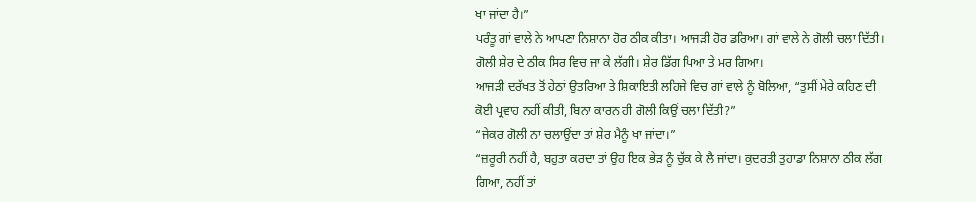ਖਾ ਜਾਂਦਾ ਹੈ।”
ਪਰੰਤੂ ਗਾਂ ਵਾਲੇ ਨੇ ਆਪਣਾ ਨਿਸ਼ਾਨਾ ਹੋਰ ਠੀਕ ਕੀਤਾ। ਆਜੜੀ ਹੋਰ ਡਰਿਆ। ਗਾਂ ਵਾਲੇ ਨੇ ਗੋਲੀ ਚਲਾ ਦਿੱਤੀ। ਗੋਲੀ ਸ਼ੇਰ ਦੇ ਠੀਕ ਸਿਰ ਵਿਚ ਜਾ ਕੇ ਲੱਗੀ। ਸ਼ੇਰ ਡਿੱਗ ਪਿਆ ਤੇ ਮਰ ਗਿਆ।
ਆਜੜੀ ਦਰੱਖਤ ਤੋਂ ਹੇਠਾਂ ਉਤਰਿਆ ਤੇ ਸ਼ਿਕਾਇਤੀ ਲਹਿਜੇ ਵਿਚ ਗਾਂ ਵਾਲੇ ਨੂੰ ਬੋਲਿਆ, “ਤੁਸੀਂ ਮੇਰੇ ਕਹਿਣ ਦੀ ਕੋਈ ਪ੍ਰਵਾਹ ਨਹੀਂ ਕੀਤੀ, ਬਿਨਾ ਕਾਰਨ ਹੀ ਗੋਲੀ ਕਿਉਂ ਚਲਾ ਦਿੱਤੀ?”
“ਜੇਕਰ ਗੋਲੀ ਨਾ ਚਲਾਉਂਦਾ ਤਾਂ ਸ਼ੇਰ ਮੈਨੂੰ ਖਾ ਜਾਂਦਾ।”
“ਜ਼ਰੂਰੀ ਨਹੀਂ ਹੈ, ਬਹੁਤਾ ਕਰਦਾ ਤਾਂ ਉਹ ਇਕ ਭੇੜ ਨੂੰ ਚੁੱਕ ਕੇ ਲੈ ਜਾਂਦਾ। ਕੁਦਰਤੀ ਤੁਹਾਡਾ ਨਿਸ਼ਾਨਾ ਠੀਕ ਲੱਗ ਗਿਆ, ਨਹੀਂ ਤਾਂ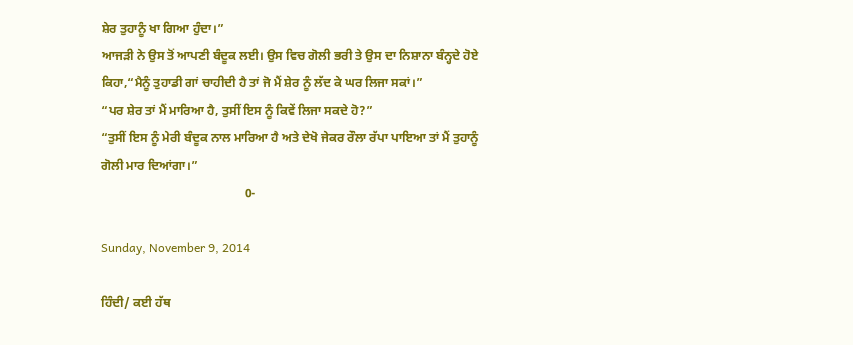ਸ਼ੇਰ ਤੁਹਾਨੂੰ ਖਾ ਗਿਆ ਹੁੰਦਾ।”
ਆਜੜੀ ਨੇ ਉਸ ਤੋਂ ਆਪਣੀ ਬੰਦੂਕ ਲਈ। ਉਸ ਵਿਚ ਗੋਲੀ ਭਰੀ ਤੇ ਉਸ ਦਾ ਨਿਸ਼ਾਨਾ ਬੰਨ੍ਹਦੇ ਹੋਏ ਕਿਹਾ,“ਮੈਨੂੰ ਤੁਹਾਡੀ ਗਾਂ ਚਾਹੀਦੀ ਹੈ ਤਾਂ ਜੋ ਮੈਂ ਸ਼ੇਰ ਨੂੰ ਲੱਦ ਕੇ ਘਰ ਲਿਜਾ ਸਕਾਂ।”
“ਪਰ ਸ਼ੇਰ ਤਾਂ ਮੈਂ ਮਾਰਿਆ ਹੈ, ਤੁਸੀਂ ਇਸ ਨੂੰ ਕਿਵੇਂ ਲਿਜਾ ਸਕਦੇ ਹੋ?”
“ਤੁਸੀਂ ਇਸ ਨੂੰ ਮੇਰੀ ਬੰਦੂਕ ਨਾਲ ਮਾਰਿਆ ਹੈ ਅਤੇ ਦੇਖੋ ਜੇਕਰ ਰੌਲਾ ਰੱਪਾ ਪਾਇਆ ਤਾਂ ਮੈਂ ਤੁਹਾਨੂੰ ਗੋਲੀ ਮਾਰ ਦਿਆਂਗਾ।”
                                              0-

Sunday, November 9, 2014

ਹਿੰਦੀ/ ਕਈ ਹੱਥ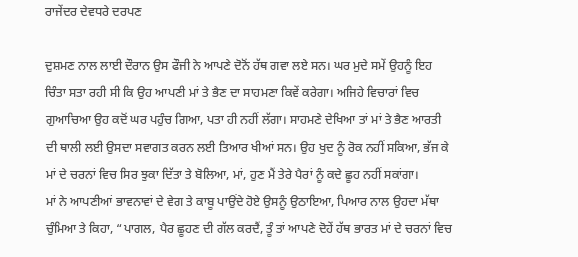ਰਾਜੇਂਦਰ ਦੇਵਧਰੇ ਦਰਪਣ

ਦੁਸ਼ਮਣ ਨਾਲ ਲਾਈ ਦੌਰਾਨ ਉਸ ਫੌਜੀ ਨੇ ਆਪਣੇ ਦੋਨੋਂ ਹੱਥ ਗਵਾ ਲਏ ਸਨ। ਘਰ ਮੁਦੇ ਸਮੇਂ ਉਹਨੂੰ ਇਹ ਚਿੰਤਾ ਸਤਾ ਰਹੀ ਸੀ ਕਿ ਉਹ ਆਪਣੀ ਮਾਂ ਤੇ ਭੈਣ ਦਾ ਸਾਹਮਣਾ ਕਿਵੇਂ ਕਰੇਗਾ। ਅਜਿਹੇ ਵਿਚਾਰਾਂ ਵਿਚ ਗੁਆਚਿਆ ਉਹ ਕਦੋਂ ਘਰ ਪਹੁੰਚ ਗਿਆ, ਪਤਾ ਹੀ ਨਹੀਂ ਲੱਗਾ। ਸਾਹਮਣੇ ਦੇਖਿਆ ਤਾਂ ਮਾਂ ਤੇ ਭੈਣ ਆਰਤੀ ਦੀ ਥਾਲੀ ਲਈ ਉਸਦਾ ਸਵਾਗਤ ਕਰਨ ਲਈ ਤਿਆਰ ਖੀਆਂ ਸਨ। ਉਹ ਖੁਦ ਨੂੰ ਰੋਕ ਨਹੀਂ ਸਕਿਆ, ਭੱਜ ਕੇ ਮਾਂ ਦੇ ਚਰਨਾਂ ਵਿਚ ਸਿਰ ਝੁਕਾ ਦਿੱਤਾ ਤੇ ਬੋਲਿਆ, ਮਾਂ, ਹੁਣ ਮੈਂ ਤੇਰੇ ਪੈਰਾਂ ਨੂੰ ਕਦੇ ਛੂਹ ਨਹੀਂ ਸਕਾਂਗਾ।
ਮਾਂ ਨੇ ਆਪਣੀਆਂ ਭਾਵਨਾਵਾਂ ਦੇ ਵੇਗ ਤੇ ਕਾਬੂ ਪਾਉਂਦੇ ਹੋਏ ਉਸਨੂੰ ਉਠਾਇਆ, ਪਿਆਰ ਨਾਲ ਉਹਦਾ ਮੱਥਾ ਚੁੰਮਿਆ ਤੇ ਕਿਹਾ, “ਪਾਗਲ, ਪੈਰ ਛੂਹਣ ਦੀ ਗੱਲ ਕਰਦੈਂ, ਤੂੰ ਤਾਂ ਆਪਣੇ ਦੋਹੇਂ ਹੱਥ ਭਾਰਤ ਮਾਂ ਦੇ ਚਰਨਾਂ ਵਿਚ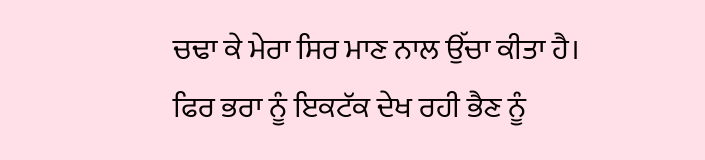ਚਢਾ ਕੇ ਮੇਰਾ ਸਿਰ ਮਾਣ ਨਾਲ ਉੱਚਾ ਕੀਤਾ ਹੈ।
ਫਿਰ ਭਰਾ ਨੂੰ ਇਕਟੱਕ ਦੇਖ ਰਹੀ ਭੈਣ ਨੂੰ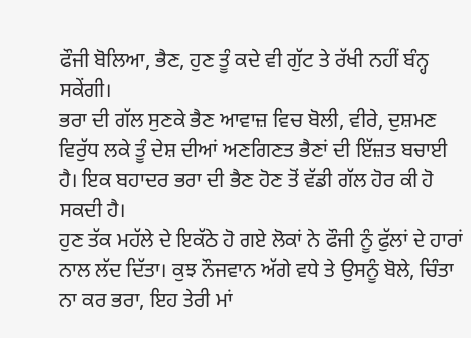ਫੌਜੀ ਬੋਲਿਆ, ਭੈਣ, ਹੁਣ ਤੂੰ ਕਦੇ ਵੀ ਗੁੱਟ ਤੇ ਰੱਖੀ ਨਹੀਂ ਬੰਨ੍ਹ ਸਕੇਂਗੀ।
ਭਰਾ ਦੀ ਗੱਲ ਸੁਣਕੇ ਭੈਣ ਆਵਾਜ਼ ਵਿਚ ਬੋਲੀ, ਵੀਰੇ, ਦੁਸ਼ਮਣ ਵਿਰੁੱਧ ਲਕੇ ਤੂੰ ਦੇਸ਼ ਦੀਆਂ ਅਣਗਿਣਤ ਭੈਣਾਂ ਦੀ ਇੱਜ਼ਤ ਬਚਾਈ ਹੈ। ਇਕ ਬਹਾਦਰ ਭਰਾ ਦੀ ਭੈਣ ਹੋਣ ਤੋਂ ਵੱਡੀ ਗੱਲ ਹੋਰ ਕੀ ਹੋ ਸਕਦੀ ਹੈ।
ਹੁਣ ਤੱਕ ਮਹੱਲੇ ਦੇ ਇਕੱਠੇ ਹੋ ਗਏ ਲੋਕਾਂ ਨੇ ਫੌਜੀ ਨੂੰ ਫੁੱਲਾਂ ਦੇ ਹਾਰਾਂ ਨਾਲ ਲੱਦ ਦਿੱਤਾ। ਕੁਝ ਨੌਜਵਾਨ ਅੱਗੇ ਵਧੇ ਤੇ ਉਸਨੂੰ ਬੋਲੇ, ਚਿੰਤਾ ਨਾ ਕਰ ਭਰਾ, ਇਹ ਤੇਰੀ ਮਾਂ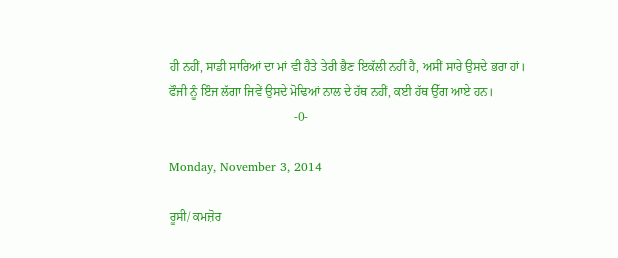ਹੀ ਨਹੀਂ, ਸਾਡੀ ਸਾਰਿਆਂ ਦਾ ਮਾਂ ਵੀ ਹੈਤੇ ਤੇਰੀ ਭੈਣ ਇਕੱਲੀ ਨਹੀਂ ਹੈ, ਅਸੀਂ ਸਾਰੇ ਉਸਦੇ ਭਰਾ ਹਾਂ।
ਫੌਜੀ ਨੂੰ ਇੰਜ ਲੱਗਾ ਜਿਵੇਂ ਉਸਦੇ ਮੋਢਿਆਂ ਨਾਲ ਦੇ ਹੱਥ ਨਹੀਂ, ਕਈ ਹੱਥ ਉੱਗ ਆਏ ਹਨ।
                                        -0-

Monday, November 3, 2014

ਰੂਸੀ/ ਕਮਜ਼ੋਰ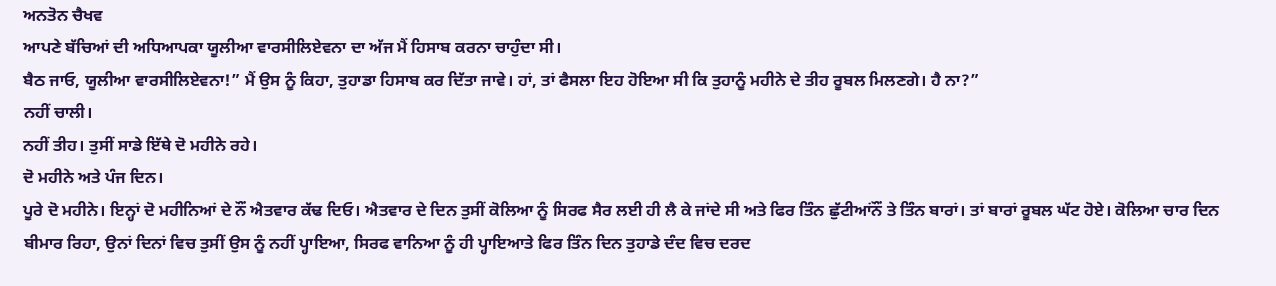ਅਨਤੋਨ ਚੈਖਵ
ਆਪਣੇ ਬੱਚਿਆਂ ਦੀ ਅਧਿਆਪਕਾ ਯੂਲੀਆ ਵਾਰਸੀਲਿਏਵਨਾ ਦਾ ਅੱਜ ਮੈਂ ਹਿਸਾਬ ਕਰਨਾ ਚਾਹੁੰਦਾ ਸੀ।
ਬੈਠ ਜਾਓ, ਯੂਲੀਆ ਵਾਰਸੀਲਿਏਵਨਾ!” ਮੈਂ ਉਸ ਨੂੰ ਕਿਹਾ, ਤੁਹਾਡਾ ਹਿਸਾਬ ਕਰ ਦਿੱਤਾ ਜਾਵੇ। ਹਾਂ, ਤਾਂ ਫੈਸਲਾ ਇਹ ਹੋਇਆ ਸੀ ਕਿ ਤੁਹਾਨੂੰ ਮਹੀਨੇ ਦੇ ਤੀਹ ਰੂਬਲ ਮਿਲਣਗੇ। ਹੈ ਨਾ?”
ਨਹੀਂ ਚਾਲੀ।
ਨਹੀਂ ਤੀਹ। ਤੁਸੀਂ ਸਾਡੇ ਇੱਥੇ ਦੋ ਮਹੀਨੇ ਰਹੇ।
ਦੋ ਮਹੀਨੇ ਅਤੇ ਪੰਜ ਦਿਨ।
ਪੂਰੇ ਦੋ ਮਹੀਨੇ। ਇਨ੍ਹਾਂ ਦੋ ਮਹੀਨਿਆਂ ਦੇ ਨੌਂ ਐਤਵਾਰ ਕੱਢ ਦਿਓ। ਐਤਵਾਰ ਦੇ ਦਿਨ ਤੁਸੀਂ ਕੋਲਿਆ ਨੂੰ ਸਿਰਫ ਸੈਰ ਲਈ ਹੀ ਲੈ ਕੇ ਜਾਂਦੇ ਸੀ ਅਤੇ ਫਿਰ ਤਿੰਨ ਛੁੱਟੀਆਂਨੌਂ ਤੇ ਤਿੰਨ ਬਾਰਾਂ। ਤਾਂ ਬਾਰਾਂ ਰੂਬਲ ਘੱਟ ਹੋਏ। ਕੋਲਿਆ ਚਾਰ ਦਿਨ ਬੀਮਾਰ ਰਿਹਾ, ਉਨਾਂ ਦਿਨਾਂ ਵਿਚ ਤੁਸੀਂ ਉਸ ਨੂੰ ਨਹੀਂ ਪ੍ਹਾਇਆ, ਸਿਰਫ ਵਾਨਿਆ ਨੂੰ ਹੀ ਪ੍ਹਾਇਆਤੇ ਫਿਰ ਤਿੰਨ ਦਿਨ ਤੁਹਾਡੇ ਦੰਦ ਵਿਚ ਦਰਦ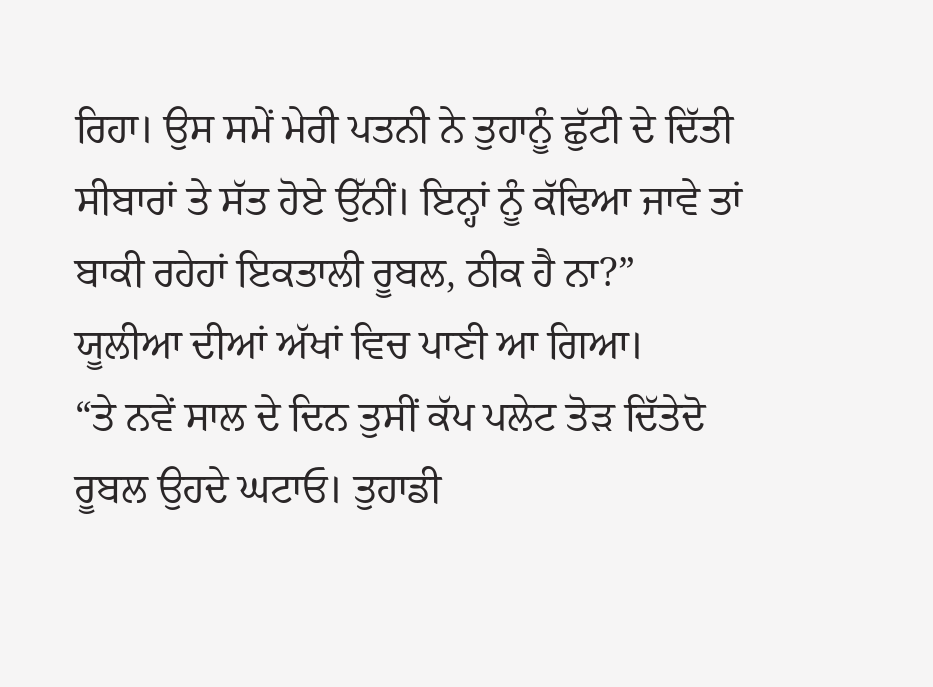ਰਿਹਾ। ਉਸ ਸਮੇਂ ਮੇਰੀ ਪਤਨੀ ਨੇ ਤੁਹਾਨੂੰ ਛੁੱਟੀ ਦੇ ਦਿੱਤੀ ਸੀਬਾਰਾਂ ਤੇ ਸੱਤ ਹੋਏ ਉੱਨੀਂ। ਇਨ੍ਹਾਂ ਨੂੰ ਕੱਢਿਆ ਜਾਵੇ ਤਾਂ ਬਾਕੀ ਰਹੇਹਾਂ ਇਕਤਾਲੀ ਰੂਬਲ, ਠੀਕ ਹੈ ਨਾ?”
ਯੂਲੀਆ ਦੀਆਂ ਅੱਖਾਂ ਵਿਚ ਪਾਣੀ ਆ ਗਿਆ।
“ਤੇ ਨਵੇਂ ਸਾਲ ਦੇ ਦਿਨ ਤੁਸੀਂ ਕੱਪ ਪਲੇਟ ਤੋੜ ਦਿੱਤੇਦੋ ਰੂਬਲ ਉਹਦੇ ਘਟਾਓ। ਤੁਹਾਡੀ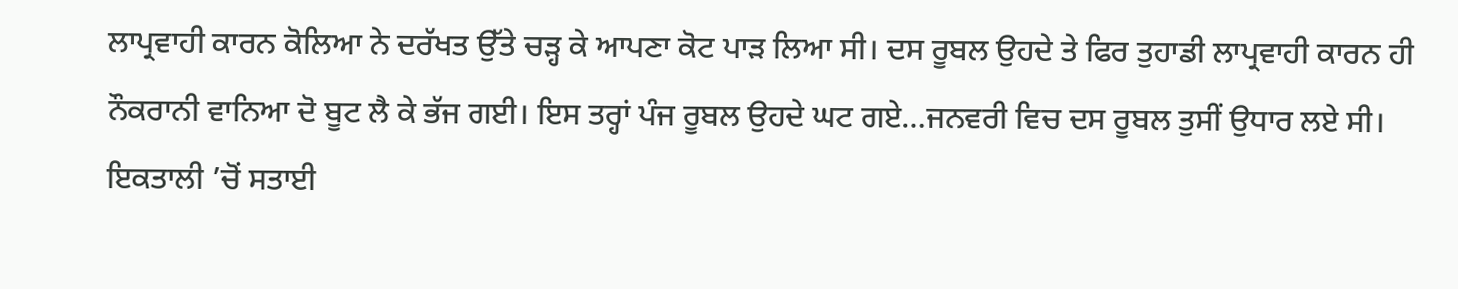ਲਾਪ੍ਰਵਾਹੀ ਕਾਰਨ ਕੋਲਿਆ ਨੇ ਦਰੱਖਤ ਉੱਤੇ ਚੜ੍ਹ ਕੇ ਆਪਣਾ ਕੋਟ ਪਾੜ ਲਿਆ ਸੀ। ਦਸ ਰੂਬਲ ਉਹਦੇ ਤੇ ਫਿਰ ਤੁਹਾਡੀ ਲਾਪ੍ਰਵਾਹੀ ਕਾਰਨ ਹੀ ਨੌਕਰਾਨੀ ਵਾਨਿਆ ਦੋ ਬੂਟ ਲੈ ਕੇ ਭੱਜ ਗਈ। ਇਸ ਤਰ੍ਹਾਂ ਪੰਜ ਰੂਬਲ ਉਹਦੇ ਘਟ ਗਏ…ਜਨਵਰੀ ਵਿਚ ਦਸ ਰੂਬਲ ਤੁਸੀਂ ਉਧਾਰ ਲਏ ਸੀ। ਇਕਤਾਲੀ ’ਚੋਂ ਸਤਾਈ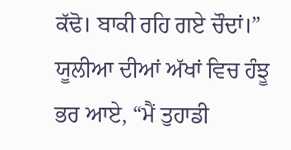ਕੱਢੋ। ਬਾਕੀ ਰਹਿ ਗਏ ਚੌਦਾਂ।”
ਯੂਲੀਆ ਦੀਆਂ ਅੱਖਾਂ ਵਿਚ ਹੰਝੂ ਭਰ ਆਏ, “ਮੈਂ ਤੁਹਾਡੀ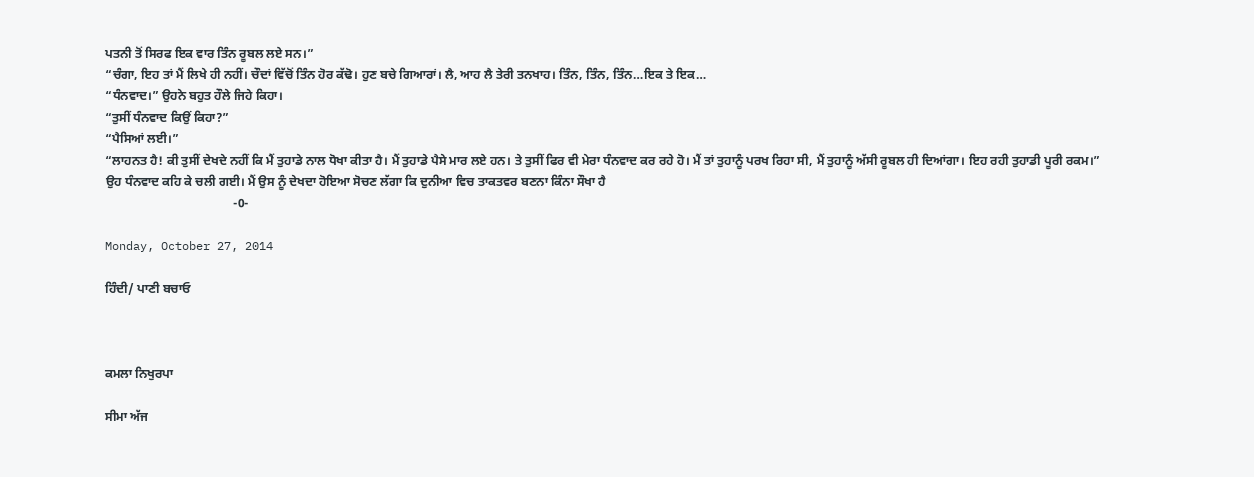ਪਤਨੀ ਤੋਂ ਸਿਰਫ ਇਕ ਵਾਰ ਤਿੰਨ ਰੂਬਲ ਲਏ ਸਨ।”
“ਚੰਗਾ, ਇਹ ਤਾਂ ਮੈਂ ਲਿਖੇ ਹੀ ਨਹੀਂ। ਚੌਦਾਂ ਵਿੱਚੋਂ ਤਿੰਨ ਹੋਰ ਕੱਢੋ। ਹੁਣ ਬਚੇ ਗਿਆਰਾਂ। ਲੈ, ਆਹ ਲੈ ਤੇਰੀ ਤਨਖਾਹ। ਤਿੰਨ, ਤਿੰਨ, ਤਿੰਨ…ਇਕ ਤੇ ਇਕ…
“ਧੰਨਵਾਦ।” ਉਹਨੇ ਬਹੁਤ ਹੌਲੇ ਜਿਹੇ ਕਿਹਾ।
“ਤੁਸੀਂ ਧੰਨਵਾਦ ਕਿਉਂ ਕਿਹਾ?”
“ਪੈਸਿਆਂ ਲਈ।”
“ਲਾਹਨਤ ਹੈ! ਕੀ ਤੁਸੀਂ ਦੇਖਦੇ ਨਹੀਂ ਕਿ ਮੈਂ ਤੁਹਾਡੇ ਨਾਲ ਧੋਖਾ ਕੀਤਾ ਹੈ। ਮੈਂ ਤੁਹਾਡੇ ਪੈਸੇ ਮਾਰ ਲਏ ਹਨ। ਤੇ ਤੁਸੀਂ ਫਿਰ ਵੀ ਮੇਰਾ ਧੰਨਵਾਦ ਕਰ ਰਹੇ ਹੋ। ਮੈਂ ਤਾਂ ਤੁਹਾਨੂੰ ਪਰਖ ਰਿਹਾ ਸੀ, ਮੈਂ ਤੁਹਾਨੂੰ ਅੱਸੀ ਰੂਬਲ ਹੀ ਦਿਆਂਗਾ। ਇਹ ਰਹੀ ਤੁਹਾਡੀ ਪੂਰੀ ਰਕਮ।”
ਉਹ ਧੰਨਵਾਦ ਕਹਿ ਕੇ ਚਲੀ ਗਈ। ਮੈਂ ਉਸ ਨੂੰ ਦੇਖਦਾ ਹੋਇਆ ਸੋਚਣ ਲੱਗਾ ਕਿ ਦੁਨੀਆ ਵਿਚ ਤਾਕਤਵਰ ਬਣਨਾ ਕਿੰਨਾ ਸੌਖਾ ਹੈ
                                         -0-

Monday, October 27, 2014

ਹਿੰਦੀ/ ਪਾਣੀ ਬਚਾਓ



ਕਮਲਾ ਨਿਖੁਰਪਾ

ਸੀਮਾ ਅੱਜ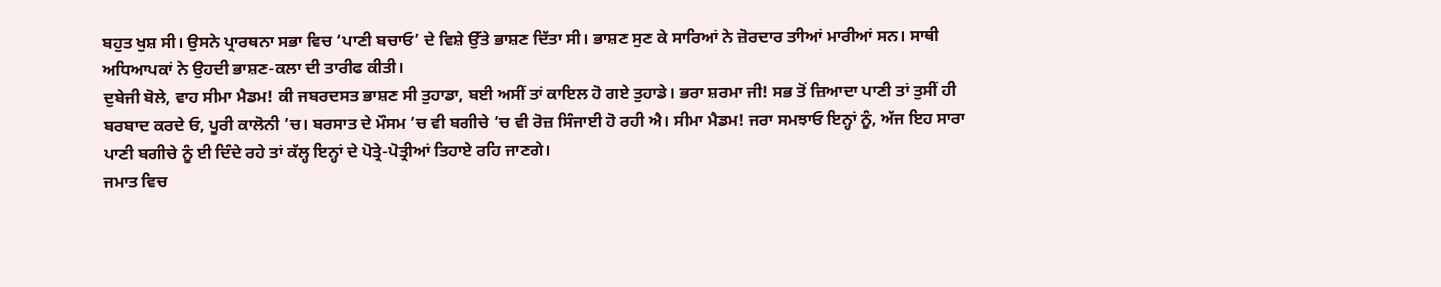ਬਹੁਤ ਖੁਸ਼ ਸੀ। ਉਸਨੇ ਪ੍ਰਾਰਥਨਾ ਸਭਾ ਵਿਚ ‘ਪਾਣੀ ਬਚਾਓ’ ਦੇ ਵਿਸ਼ੇ ਉੱਤੇ ਭਾਸ਼ਣ ਦਿੱਤਾ ਸੀ। ਭਾਸ਼ਣ ਸੁਣ ਕੇ ਸਾਰਿਆਂ ਨੇ ਜ਼ੋਰਦਾਰ ਤਾੀਆਂ ਮਾਰੀਆਂ ਸਨ। ਸਾਥੀ ਅਧਿਆਪਕਾਂ ਨੇ ਉਹਦੀ ਭਾਸ਼ਣ-ਕਲਾ ਦੀ ਤਾਰੀਫ ਕੀਤੀ।
ਦੁਬੇਜੀ ਬੋਲੇ, ਵਾਹ ਸੀਮਾ ਮੈਡਮ! ਕੀ ਜਬਰਦਸਤ ਭਾਸ਼ਣ ਸੀ ਤੁਹਾਡਾ, ਬਈ ਅਸੀਂ ਤਾਂ ਕਾਇਲ ਹੋ ਗਏ ਤੁਹਾਡੇ। ਭਰਾ ਸ਼ਰਮਾ ਜੀ! ਸਭ ਤੋਂ ਜ਼ਿਆਦਾ ਪਾਣੀ ਤਾਂ ਤੁਸੀਂ ਹੀ ਬਰਬਾਦ ਕਰਦੇ ਓ, ਪੂਰੀ ਕਾਲੋਨੀ ’ਚ। ਬਰਸਾਤ ਦੇ ਮੌਸਮ ’ਚ ਵੀ ਬਗੀਚੇ ’ਚ ਵੀ ਰੋਜ਼ ਸਿੰਜਾਈ ਹੋ ਰਹੀ ਐ। ਸੀਮਾ ਮੈਡਮ! ਜਰਾ ਸਮਝਾਓ ਇਨ੍ਹਾਂ ਨੂੰ, ਅੱਜ ਇਹ ਸਾਰਾ ਪਾਣੀ ਬਗੀਚੇ ਨੂੰ ਈ ਦਿੰਦੇ ਰਹੇ ਤਾਂ ਕੱਲ੍ਹ ਇਨ੍ਹਾਂ ਦੇ ਪੋਤ੍ਰੇ-ਪੋਤ੍ਰੀਆਂ ਤਿਹਾਏ ਰਹਿ ਜਾਣਗੇ।
ਜਮਾਤ ਵਿਚ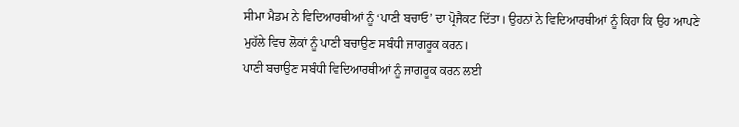ਸੀਮਾ ਮੈਡਮ ਨੇ ਵਿਦਿਆਰਥੀਆਂ ਨੂੰ ‘ਪਾਣੀ ਬਚਾਓ’ ਦਾ ਪ੍ਰੋਜੈਕਟ ਦਿੱਤਾ। ਉਹਨਾਂ ਨੇ ਵਿਦਿਆਰਥੀਆਂ ਨੂੰ ਕਿਹਾ ਕਿ ਉਹ ਆਪਣੇ ਮੁਹੱਲੇ ਵਿਚ ਲੋਕਾਂ ਨੂੰ ਪਾਣੀ ਬਚਾਉਣ ਸਬੰਧੀ ਜਾਗਰੂਕ ਕਰਨ।
ਪਾਣੀ ਬਚਾਉਣ ਸਬੰਧੀ ਵਿਦਿਆਰਥੀਆਂ ਨੂੰ ਜਾਗਰੂਕ ਕਰਨ ਲਈ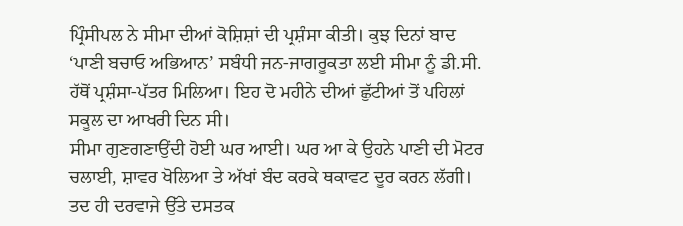ਪ੍ਰਿੰਸੀਪਲ ਨੇ ਸੀਮਾ ਦੀਆਂ ਕੋਸ਼ਿਸ਼ਾਂ ਦੀ ਪ੍ਰਸ਼ੰਸਾ ਕੀਤੀ। ਕੁਝ ਦਿਨਾਂ ਬਾਦ ‘ਪਾਣੀ ਬਚਾਓ ਅਭਿਆਨ’ ਸਬੰਧੀ ਜਨ-ਜਾਗਰੂਕਤਾ ਲਈ ਸੀਮਾ ਨੂੰ ਡੀ.ਸੀ. ਹੱਥੋਂ ਪ੍ਰਸ਼ੰਸਾ-ਪੱਤਰ ਮਿਲਿਆ। ਇਹ ਦੋ ਮਹੀਨੇ ਦੀਆਂ ਛੁੱਟੀਆਂ ਤੋਂ ਪਹਿਲਾਂ ਸਕੂਲ ਦਾ ਆਖਰੀ ਦਿਨ ਸੀ।
ਸੀਮਾ ਗੁਣਗਣਾਉਂਦੀ ਹੋਈ ਘਰ ਆਈ। ਘਰ ਆ ਕੇ ਉਹਨੇ ਪਾਣੀ ਦੀ ਮੋਟਰ ਚਲਾਈ, ਸ਼ਾਵਰ ਖੋਲਿਆ ਤੇ ਅੱਖਾਂ ਬੰਦ ਕਰਕੇ ਥਕਾਵਟ ਦੂਰ ਕਰਨ ਲੱਗੀ। ਤਦ ਹੀ ਦਰਵਾਜੇ ਉੱਤੇ ਦਸਤਕ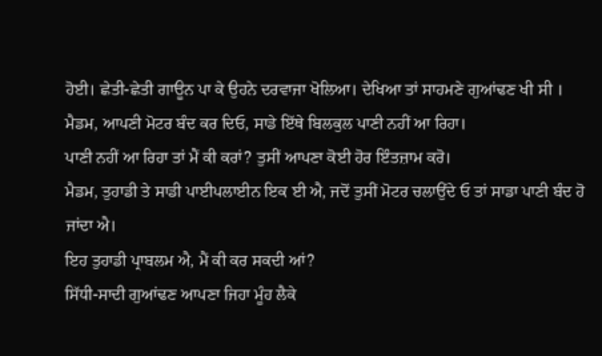ਹੋਈ। ਛੇਤੀ-ਛੇਤੀ ਗਾਊਨ ਪਾ ਕੇ ਉਹਨੇ ਦਰਵਾਜਾ ਖੋਲਿਆ। ਦੇਖਿਆ ਤਾਂ ਸਾਹਮਣੇ ਗੁਆਂਢਣ ਖੀ ਸੀ ।
ਮੈਡਮ, ਆਪਣੀ ਮੋਟਰ ਬੰਦ ਕਰ ਦਿਓ, ਸਾਡੇ ਇੱਥੇ ਬਿਲਕੁਲ ਪਾਣੀ ਨਹੀਂ ਆ ਰਿਹਾ।
ਪਾਣੀ ਨਹੀਂ ਆ ਰਿਹਾ ਤਾਂ ਮੈਂ ਕੀ ਕਰਾਂ? ਤੁਸੀਂ ਆਪਣਾ ਕੋਈ ਹੋਰ ਇੰਤਜ਼ਾਮ ਕਰੋ।
ਮੈਡਮ, ਤੁਹਾਡੀ ਤੇ ਸਾਡੀ ਪਾਈਪਲਾਈਨ ਇਕ ਈ ਐ, ਜਦੋਂ ਤੁਸੀਂ ਮੋਟਰ ਚਲਾਉਂਦੇ ਓ ਤਾਂ ਸਾਡਾ ਪਾਣੀ ਬੰਦ ਹੋ ਜਾਂਦਾ ਐ।
ਇਹ ਤੁਹਾਡੀ ਪ੍ਰਾਬਲਮ ਐ, ਮੈਂ ਕੀ ਕਰ ਸਕਦੀ ਆਂ?
ਸਿੱਧੀ-ਸਾਦੀ ਗੁਆਂਢਣ ਆਪਣਾ ਜਿਹਾ ਮੂੰਹ ਲੈਕੇ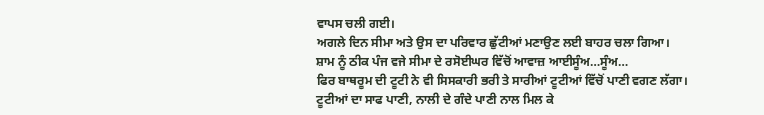ਵਾਪਸ ਚਲੀ ਗਈ।
ਅਗਲੇ ਦਿਨ ਸੀਮਾ ਅਤੇ ਉਸ ਦਾ ਪਰਿਵਾਰ ਛੁੱਟੀਆਂ ਮਣਾਉਣ ਲਈ ਬਾਹਰ ਚਲਾ ਗਿਆ।
ਸ਼ਾਮ ਨੂੰ ਠੀਕ ਪੰਜ ਵਜੇ ਸੀਮਾ ਦੇ ਰਸੋਈਘਰ ਵਿੱਚੋਂ ਆਵਾਜ਼ ਆਈਸੂੰਅ…ਸੂੰਅ…
ਫਿਰ ਬਾਥਰੂਮ ਦੀ ਟੂਟੀ ਨੇ ਵੀ ਸਿਸਕਾਰੀ ਭਰੀ ਤੇ ਸਾਰੀਆਂ ਟੂਟੀਆਂ ਵਿੱਚੋਂ ਪਾਣੀ ਵਗਣ ਲੱਗਾ। ਟੂਟੀਆਂ ਦਾ ਸਾਫ ਪਾਣੀ, ਨਾਲੀ ਦੇ ਗੰਦੇ ਪਾਣੀ ਨਾਲ ਮਿਲ ਕੇ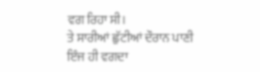ਵਗ ਰਿਹਾ ਸੀ।
ਤੇ ਸਾਰੀਆਂ ਛੁੱਟੀਆਂ ਦੌਰਾਨ ਪਾਣੀ ਇੰਜ ਹੀ ਵਗਦਾ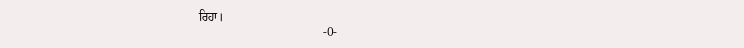ਰਿਹਾ।
                                        -0-